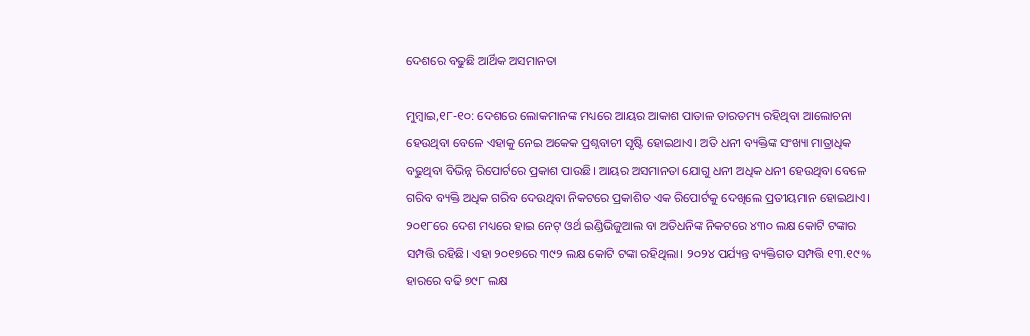ଦେଶରେ ବଢୁଛି ଆର୍ଥିକ ଅସମାନତା

ମୁମ୍ବାଇ,୧୮-୧୦: ଦେଶରେ ଲୋକମାନଙ୍କ ମଧ୍ୟରେ ଆୟର ଆକାଶ ପାତାଳ ତାରତମ୍ୟ ରହିଥିବା ଆଲୋଚନା ହେଉଥିବା ବେଳେ ଏହାକୁ ନେଇ ଅକେକ ପ୍ରଶ୍ନବାଚୀ ସୃଷ୍ଟି ହୋଇଥାଏ। ଅତି ଧନୀ ବ୍ୟକ୍ତିଙ୍କ ସଂଖ୍ୟା ମାତ୍ରାଧିକ ବଢୁଥିବା ବିଭିନ୍ନ ରିପୋର୍ଟରେ ପ୍ରକାଶ ପାଉଛି। ଆୟର ଅସମାନତା ଯୋଗୁ ଧନୀ ଅଧିକ ଧନୀ ହେଉଥିବା ବେଳେ ଗରିବ ବ୍ୟକ୍ତି ଅଧିକ ଗରିବ ଦେଉଥିବା ନିକଟରେ ପ୍ରକାଶିତ ଏକ ରିପୋର୍ଟକୁ ଦେଖିଲେ ପ୍ରତୀୟମାନ ହୋଇଥାଏ। ୨୦୧୮ରେ ଦେଶ ମଧ୍ୟରେ ହାଇ ନେଟ୍‌ ଓର୍ଥ ଇଣ୍ଡିଭିଜୁଆଲ ବା ଅତିଧନିଙ୍କ ନିକଟରେ ୪୩୦ ଲକ୍ଷ କୋଟି ଟଙ୍କାର ସମ୍ପତ୍ତି ରହିଛି। ଏହା ୨୦୧୭ରେ ୩୯୨ ଲକ୍ଷ କୋଟି ଟଙ୍କା ରହିଥିଲା। ୨୦୨୪ ପର୍ଯ୍ୟନ୍ତ ବ୍ୟକ୍ତିଗତ ସମ୍ପତ୍ତି ୧୩.୧୯% ହାରରେ ବଢି ୭୯୮ ଲକ୍ଷ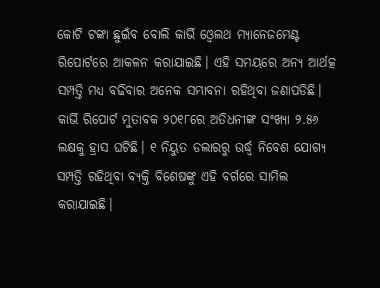କୋଟି ଟଙ୍କା ଛୁଇଁବ ବୋଲି କାର୍ଭି ଓ୍ବେଲଥ ମ୍ୟାନେଜମେଣ୍ଟ ରିପୋର୍ଟରେ ଆକଳନ କରାଯାଇଛି। ଏହି ସମୟରେ ଅନ୍ୟ ଆର୍ଥତ୍କ ସମ୍ପତ୍ତି ମଧ୍ୟ ବଢିବାର ଅନେକ ସମ୍ଭାବନା ରହିଥିବା ଜଣାପଡିଛି।
କାର୍ଭି ରିପୋର୍ଟ ମୁତାବକ ୨୦୧୮ରେ ଅତିଧନୀଙ୍କ ସଂଖ୍ୟା ୨.୫୬ ଲକ୍ଷକୁ ହ୍ରାସ ଘଟିଛି। ୧ ନିୟୁତ ଡଲାରରୁ ଉର୍ଦ୍ଧ୍ୱ ନିବେଶ ଯୋଗ୍ୟ ସମ୍ପତ୍ତି ରହିଥିବା ବ୍ୟକ୍ତି ବିଶେଷଙ୍କୁ ଏହି ବର୍ଗରେ ସାମିଲ କରାଯାଇଛି।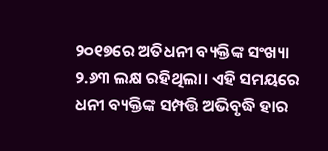୨୦୧୭ରେ ଅତିଧନୀ ବ୍ୟକ୍ତିଙ୍କ ସଂଖ୍ୟା ୨.୬୩ ଲକ୍ଷ ରହିଥିଲା। ଏହି ସମୟରେ ଧନୀ ବ୍ୟକ୍ତିଙ୍କ ସମ୍ପତ୍ତି ଅଭିବୃଦ୍ଧି ହାର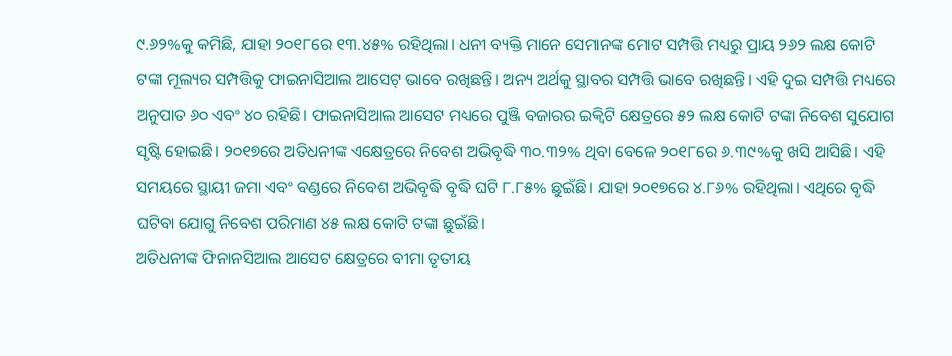୯.୬୨%କୁ କମିଛି, ଯାହା ୨୦୧୮ରେ ୧୩.୪୫% ରହିଥିଲା। ଧନୀ ବ୍ୟକ୍ତି ମାନେ ସେମାନଙ୍କ ମୋଟ ସମ୍ପତ୍ତି ମଧ୍ୟରୁ ପ୍ରାୟ ୨୬୨ ଲକ୍ଷ କୋଟି ଟଙ୍କା ମୂଲ୍ୟର ସମ୍ପତ୍ତିକୁ ଫାଇନାସିଆଲ ଆସେଟ୍‌ ଭାବେ ରଖିଛନ୍ତି। ଅନ୍ୟ ଅର୍ଥକୁ ସ୍ଥାବର ସମ୍ପତ୍ତି ଭାବେ ରଖିଛନ୍ତି। ଏହି ଦୁଇ ସମ୍ପତ୍ତି ମଧ୍ୟରେ ଅନୁପାତ ୬୦ ଏବଂ ୪୦ ରହିଛି। ଫାଇନାସିଆଲ ଆସେଟ ମଧ୍ୟରେ ପୁଞ୍ଜି ବଜାରର ଇକ୍ୱିଟି କ୍ଷେତ୍ରରେ ୫୨ ଲକ୍ଷ କୋଟି ଟଙ୍କା ନିବେଶ ସୁଯୋଗ ସୃଷ୍ଟି ହୋଇଛି। ୨୦୧୭ରେ ଅତିଧନୀଙ୍କ ଏକ୍ଷେତ୍ରରେ ନିବେଶ ଅଭିବୃଦ୍ଧି ୩୦.୩୨% ଥିବା ବେଳେ ୨୦୧୮ରେ ୬.୩୯%କୁ ଖସି ଆସିଛି। ଏହି ସମୟରେ ସ୍ଥାୟୀ ଜମା ଏବଂ ବଣ୍ଡରେ ନିବେଶ ଅଭିବୃଦ୍ଧି ବୃଦ୍ଧି ଘଟି ୮.୮୫% ଛୁଇଁଛି। ଯାହା ୨୦୧୭ରେ ୪.୮୬% ରହିଥିଲା। ଏଥିରେ ବୃଦ୍ଧି ଘଟିବା ଯୋଗୁ ନିବେଶ ପରିମାଣ ୪୫ ଲକ୍ଷ କୋଟି ଟଙ୍କା ଛୁଇଁଛି।
ଅତିଧନୀଙ୍କ ଫିନାନସିଆଲ ଆସେଟ କ୍ଷେତ୍ରରେ ବୀମା ତୃତୀୟ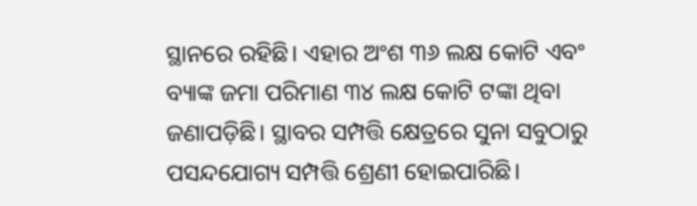ସ୍ଥାନରେ ରହିଛି। ଏହାର ଅଂଶ ୩୬ ଲକ୍ଷ କୋଟି ଏବଂ ବ୍ୟାଙ୍କ ଜମା ପରିମାଣ ୩୪ ଲକ୍ଷ କୋଟି ଟଙ୍କା ଥିବା ଜଣାପଡ଼ିଛି। ସ୍ଥାବର ସମ୍ପତ୍ତି କ୍ଷେତ୍ରରେ ସୁନା ସବୁଠାରୁ ପସନ୍ଦଯୋଗ୍ୟ ସମ୍ପତ୍ତି ଶ୍ରେଣୀ ହୋଇପାରିଛି।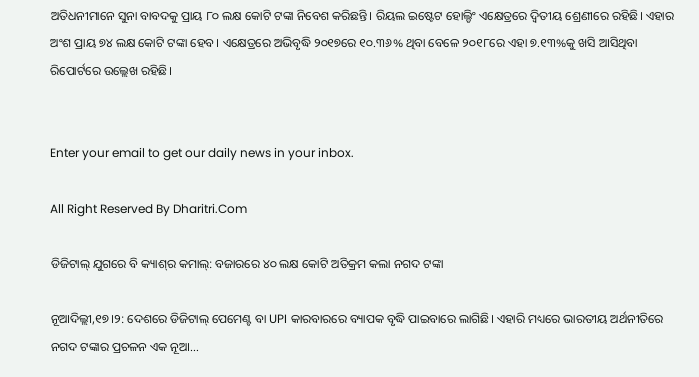ଅତିଧନୀମାନେ ସୁନା ବାବଦକୁ ପ୍ରାୟ ୮୦ ଲକ୍ଷ କୋଟି ଟଙ୍କା ନିବେଶ କରିଛନ୍ତି। ରିୟଲ ଇଷ୍ଟେଟ ହୋଲ୍ଡିଂ ଏକ୍ଷେତ୍ରରେ ଦ୍ୱିତୀୟ ଶ୍ରେଣୀରେ ରହିଛି। ଏହାର ଅଂଶ ପ୍ରାୟ ୭୪ ଲକ୍ଷ କୋଟି ଟଙ୍କା ହେବ। ଏକ୍ଷେତ୍ରରେ ଅଭିବୃଦ୍ଧି ୨୦୧୭ରେ ୧୦.୩୬% ଥିବା ବେଳେ ୨୦୧୮ରେ ଏହା ୭.୧୩%କୁ ଖସି ଆସିଥିବା ରିପୋର୍ଟରେ ଉଲ୍ଲେଖ ରହିଛି।


Enter your email to get our daily news in your inbox.

All Right Reserved By Dharitri.Com

ଡିଜିଟାଲ୍ ଯୁଗରେ ବି କ୍ୟାଶ୍‌ର କମାଲ୍: ବଜାରରେ ୪୦ ଲକ୍ଷ କୋଟି ଅତିକ୍ରମ କଲା ନଗଦ ଟଙ୍କା

ନୂଆଦିଲ୍ଲୀ,୧୭।୨: ଦେଶରେ ଡିଜିଟାଲ୍ ପେମେଣ୍ଟ ବା UPI କାରବାରରେ ବ୍ୟାପକ ବୃଦ୍ଧି ପାଇବାରେ ଲାଗିଛି। ଏହାରି ମଧ୍ୟରେ ଭାରତୀୟ ଅର୍ଥନୀତିରେ ନଗଦ ଟଙ୍କାର ପ୍ରଚଳନ ଏକ ନୂଆ…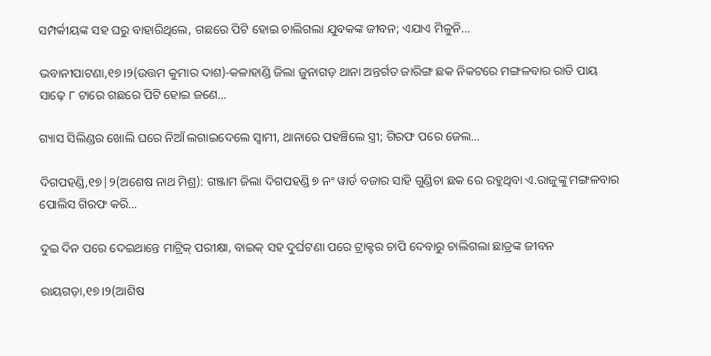ସମ୍ପର୍କୀୟଙ୍କ ସହ ଘରୁ ବାହାରିଥିଲେ, ଗଛରେ ପିଟି ହୋଇ ଚାଲିଗଲା ଯୁବକଙ୍କ ଜୀବନ; ଏଯାଏ ମିଳୁନି…

ଭବାନୀପାଟଣା,୧୭।୨(ଉତ୍ତମ କୁମାର ଦାଶ)-କଳାହାଣ୍ଡି ଜିଲା ଜୁନାଗଡ଼ ଥାନା ଅନ୍ତର୍ଗତ ଜାରିଙ୍ଗ ଛକ ନିକଟରେ ମଙ୍ଗଳବାର ରାତି ପାୟ ସାଢ଼େ ୮ ଟାରେ ଗଛରେ ପିଟି ହୋଇ ଜଣେ…

ଗ୍ୟାସ ସିଲିଣ୍ଡର ଖୋଲି ଘରେ ନିଆଁ ଲଗାଇଦେଲେ ସ୍ବାମୀ, ଥାନାରେ ପହଞ୍ଚିଲେ ସ୍ତ୍ରୀ; ଗିରଫ ପରେ ଜେଲ…

ଦିଗପହଣ୍ଡି,୧୭|୨(ଅଶେଷ ନାଥ ମିଶ୍ର): ଗଞ୍ଜାମ ଜିଲା ଦିଗପହଣ୍ଡି ୭ ନଂ ୱାର୍ଡ ବଜାର ସାହି ଗୁଣ୍ଡିଚା ଛକ ରେ ରହୁଥିବା ଏ.ରାଜୁଙ୍କୁ ମଙ୍ଗଳବାର ପୋଲିସ ଗିରଫ କରି…

ଦୁଇ ଦିନ ପରେ ଦେଇଥାନ୍ତେ ମାଟ୍ରିକ୍‌ ପରୀକ୍ଷା, ବାଇକ୍‌ ସହ ଦୁର୍ଘଟଣା ପରେ ଟ୍ରାକ୍ଟର ଚାପି ଦେବାରୁ ଚାଲିଗଲା ଛାତ୍ରଙ୍କ ଜୀବନ

ରାୟଗଡ଼ା,୧୭।୨(ଆଶିଷ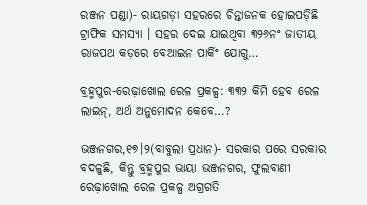ରଞ୍ଜନ ପଣ୍ଡା)- ରାୟଗଡ଼ା ସହରରେ ଚିନ୍ତାଜନକ ହୋଇପଡ଼ିଛି ଟ୍ରାଫିକ ସମସ୍ୟା । ସହର ଦେଇ ଯାଇଥିବା ୩୨୬ନଂ ଜାତୀୟ ରାଜପଥ କଡ଼ରେ ବେଆଇନ ପାର୍କିଂ ଯୋଗୁ…

ବ୍ରହ୍ମପୁର-ରେଢ଼ାଖୋଲ ରେଳ ପ୍ରକଳ୍ପ: ୩୩୨ କିମି ହେବ ରେଳ ଲାଇନ୍‌, ଅର୍ଥ ଅନୁମୋଦନ କେବେ…?

ଭଞ୍ଜନଗର,୧୭।୨(ବାବୁଲା ପ୍ରଧାନ)- ସରକାର ପରେ ସରକାର ବଦଳୁଛି, କିନ୍ତୁ ବ୍ରହ୍ମପୁର ଭାୟା ଭଞ୍ଜନଗର, ଫୁଲବାଣୀ ରେଢ଼ାଖୋଲ ରେଳ ପ୍ରକଳ୍ପ ଅଗ୍ରଗତି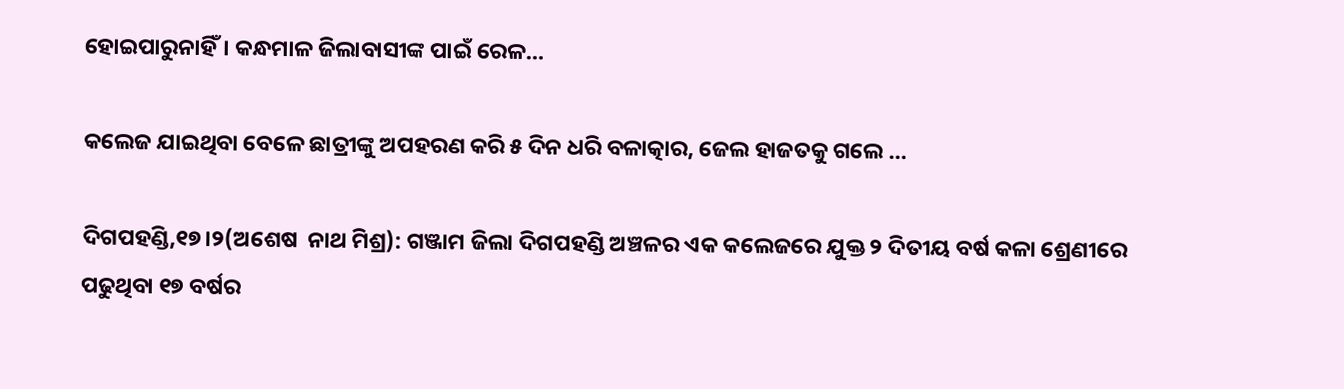ହୋଇପାରୁନାହିଁ। କନ୍ଧମାଳ ଜିଲାବାସୀଙ୍କ ପାଇଁ ରେଳ…

କଲେଜ ଯାଇଥିବା ବେଳେ ଛାତ୍ରୀଙ୍କୁ ଅପହରଣ କରି ୫ ଦିନ ଧରି ବଳାତ୍କାର, ଜେଲ ହାଜତକୁ ଗଲେ …

ଦିଗପହଣ୍ଡି,୧୭।୨(ଅଶେଷ  ନାଥ ମିଶ୍ର): ଗଞ୍ଜାମ ଜିଲା ଦିଗପହଣ୍ଡି ଅଞ୍ଚଳର ଏକ କଲେଜରେ ଯୁକ୍ତ ୨ ଦିତୀୟ ବର୍ଷ କଳା ଶ୍ରେଣୀରେ ପଢୁଥିବା ୧୭ ବର୍ଷର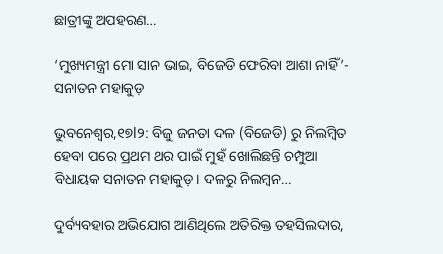ଛାତ୍ରୀଙ୍କୁ ଅପହରଣ…

‘ମୁଖ୍ୟମନ୍ତ୍ରୀ ମୋ ସାନ ଭାଇ, ବିଜେଡି ଫେରିବା ଆଶା ନାହିଁ’- ସନାତନ ମହାକୁଡ଼

ଭୁବନେଶ୍ୱର,୧୭l୨: ବିଜୁ ଜନତା ଦଳ (ବିଜେଡି) ରୁ ନିଲମ୍ବିତ ହେବା ପରେ ପ୍ରଥମ ଥର ପାଇଁ ମୁହଁ ଖୋଲିଛନ୍ତି ଚମ୍ପୁଆ ବିଧାୟକ ସନାତନ ମହାକୁଡ଼। ଦଳରୁ ନିଲମ୍ବନ…

ଦୁର୍ବ୍ୟବହାର ଅଭିଯୋଗ ଆଣିଥିଲେ ଅତିରିକ୍ତ ତହସିଲଦାର,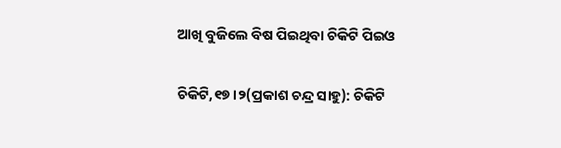ଆଖି ବୁଜିଲେ ବିଷ ପିଇଥିବା ଚିକିଟି ପିଇଓ

ଚିକିଟି,୧୭।୨(ପ୍ରକାଶ ଚନ୍ଦ୍ର ସାହୁ): ଚିକିଟି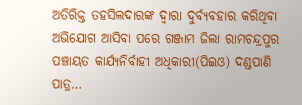ଅତିରିକ୍ତ ତହସିଲଦାରଙ୍କ ଦ୍ୱାରା ଦୁର୍ବ୍ୟବହାର କରିଥିବା ଅଭିଯୋଗ ଆସିବା ପରେ ଗଞ୍ଜାମ ଜିଲା ରାମଚନ୍ଦ୍ରପୁର ପଞ୍ଚାୟତ କାର୍ଯ୍ୟନିର୍ବାହୀ ଅଧିକାରୀ(ପିଇଓ) ଦଣ୍ଡପାଣି ପାତ୍ର…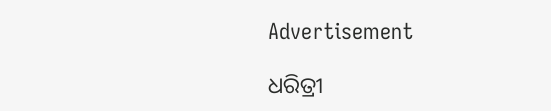Advertisement

ଧରିତ୍ରୀ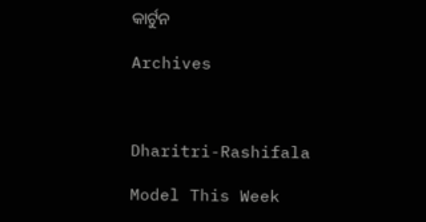କାର୍ଟୁନ

Archives



Dharitri-Rashifala

Model This Week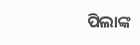ପିଲାଙ୍କ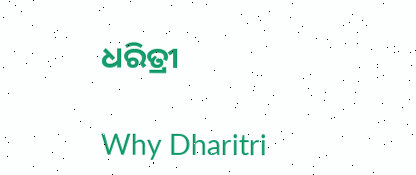ଧରିତ୍ରୀ

Why Dharitri